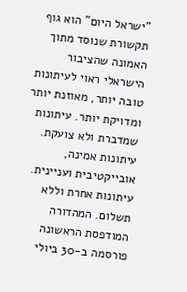"ישראל היום" הוא גוף תקשורת שנוסד מתוך האמונה שהציבור הישראלי ראוי לעיתונות טובה יותר, מאוזנת יותר ומדויקת יותר. עיתונות שמדברת ולא צועקת. עיתונות אמינה, אובייקטיבית ועניינית. עיתונות אחרת וללא תשלום. המהדורה המודפסת הראשונה פורסמה ב-30 ביולי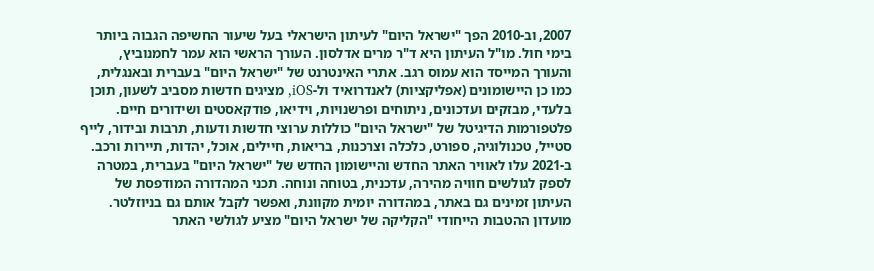2007, וב-2010 הפך "ישראל היום" לעיתון הישראלי בעל שיעור החשיפה הגבוה ביותר בימי חול. מו"ל העיתון היא ד"ר מרים אדלסון. העורך הראשי הוא עמר לחמנוביץ, והעורך המייסד הוא עמוס רגב. אתרי האינטרנט של "ישראל היום" בעברית ובאנגלית, כמו כן היישומונים (אפליקציות) לאנדרואיד ול-iOS, מציגים חדשות מסביב לשעון, תוכן בלעדי, מבזקים ועדכונים, ניתוחים ופרשנויות, וידיאו, פודקאסטים ושידורים חיים. פלטפורמות הדיגיטל של "ישראל היום" כוללות ערוצי חדשות ודעות, תרבות ובידור, לייף סטייל, טכנולוגיה, ספורט, כלכלה וצרכנות, בריאות, חיילים, אוכל, יהדות, תיירות ורכב. ב-2021 עלו לאוויר האתר החדש והיישומון החדש של "ישראל היום" בעברית, במטרה לספק לגולשים חוויה מהירה, עדכנית, בטוחה ונוחה. תכני המהדורה המודפסת של העיתון זמינים גם באתר, במהדורה יומית מקוונת, ואפשר לקבל אותם גם בניוזלטר. מועדון ההטבות הייחודי "הקליקה של ישראל היום" מציע לגולשי האתר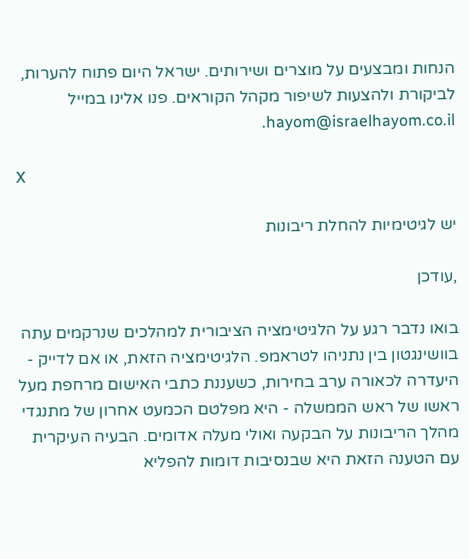הנחות ומבצעים על מוצרים ושירותים. ישראל היום פתוח להערות, לביקורת ולהצעות לשיפור מקהל הקוראים. פנו אלינו במייל hayom@israelhayom.co.il.

X

יש לגיטימיות להחלת ריבונות

,עודכן

בואו נדבר רגע על הלגיטימציה הציבורית למהלכים שנרקמים עתה בוושינגטון בין נתניהו לטראמפ. הלגיטימציה הזאת, או אם לדייק - היעדרה לכאורה ערב בחירות, כשעננת כתבי האישום מרחפת מעל ראשו של ראש הממשלה - היא מפלטם הכמעט אחרון של מתנגדי מהלך הריבונות על הבקעה ואולי מעלה אדומים. הבעיה העיקרית עם הטענה הזאת היא שבנסיבות דומות להפליא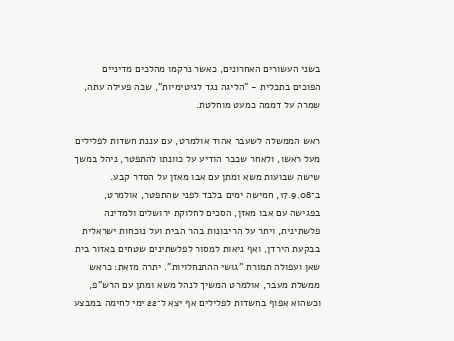בשני העשורים האחרונים, כאשר נרקמו מהלכים מדיניים הפוכים בתכלית - "הליגה נגד לגיטימיות", שכה פעילה עתה, שמרה על דממה כמעט מוחלטת.

ראש הממשלה לשעבר אהוד אולמרט, עם עננת חשדות לפלילים מעל ראשו, ולאחר שכבר הודיע על כוונתו להתפטר, ניהל במשך שישה שבועות משא ומתן עם אבו מאזן על הסדר קבע. ב־17.9.08, חמישה ימים בלבד לפני שהתפטר, אולמרט, בפגישה עם אבו מאזן, הסכים לחלוקת ירושלים ולמדינה פלשתינית, ויתר על הריבונות בהר הבית ועל נוכחות ישראלית בבקעת הירדן, ואף ניאות למסור לפלשתינים שטחים באזור בית שאן ועפולה תמורת "גושי ההתנחלויות". יתרה מזאת: כראש ממשלת מעבר, אולמרט המשיך לנהל משא ומתן עם הרש"פ, וכשהוא אפוף בחשדות לפלילים אף יצא ל־22 ימי לחימה במבצע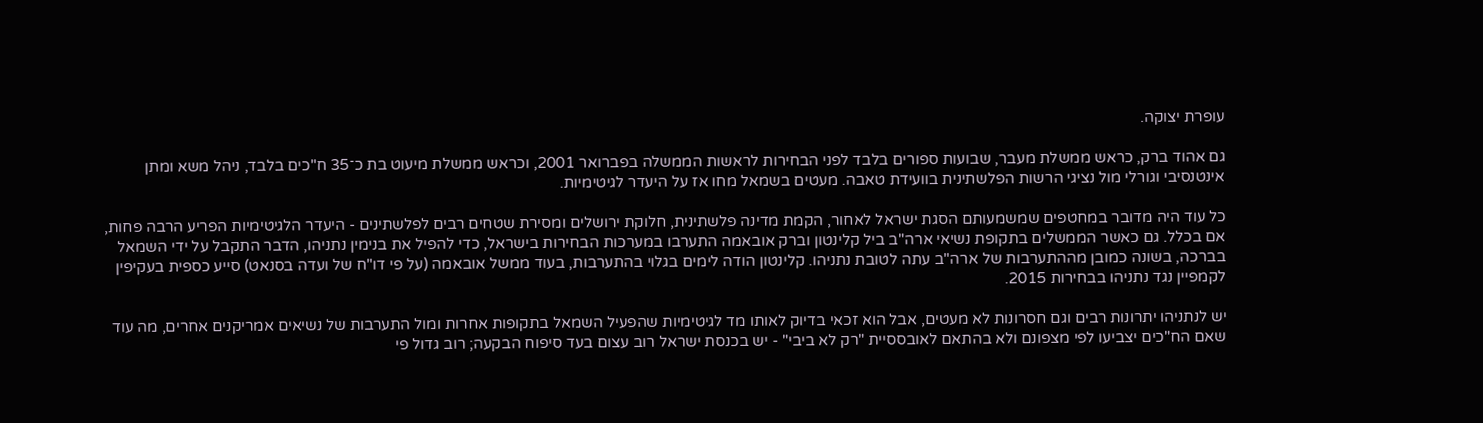עופרת יצוקה.

גם אהוד ברק, כראש ממשלת מעבר, שבועות ספורים בלבד לפני הבחירות לראשות הממשלה בפברואר 2001, וכראש ממשלת מיעוט בת כ־35 ח"כים בלבד, ניהל משא ומתן אינטנסיבי וגורלי מול נציגי הרשות הפלשתינית בוועידת טאבה. מעטים בשמאל מחו אז על היעדר לגיטימיות.

כל עוד היה מדובר במחטפים שמשמעותם הסגת ישראל לאחור, הקמת מדינה פלשתינית, חלוקת ירושלים ומסירת שטחים רבים לפלשתינים - היעדר הלגיטימיות הפריע הרבה פחות, אם בכלל. גם כאשר הממשלים בתקופת נשיאי ארה"ב ביל קלינטון וברק אובאמה התערבו במערכות הבחירות בישראל, כדי להפיל את בנימין נתניהו, הדבר התקבל על ידי השמאל בברכה, בשונה כמובן מההתערבות של ארה"ב עתה לטובת נתניהו. קלינטון הודה לימים בגלוי בהתערבות, בעוד ממשל אובאמה (על פי דו"ח של ועדה בסנאט) סייע כספית בעקיפין לקמפיין נגד נתניהו בבחירות 2015.

יש לנתניהו יתרונות רבים וגם חסרונות לא מעטים, אבל הוא זכאי בדיוק לאותו מד לגיטימיות שהפעיל השמאל בתקופות אחרות ומול התערבות של נשיאים אמריקנים אחרים, מה עוד שאם הח"כים יצביעו לפי מצפונם ולא בהתאם לאובססיית "רק לא ביבי" - יש בכנסת ישראל רוב עצום בעד סיפוח הבקעה; רוב גדול פי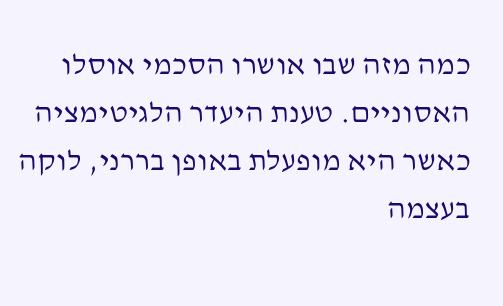כמה מזה שבו אושרו הסכמי אוסלו האסוניים. טענת היעדר הלגיטימציה כאשר היא מופעלת באופן בררני, לוקה בעצמה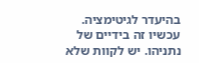בהיעדר לגיטימציה. עכשיו זה בידיים של נתניהו. יש לקוות שלא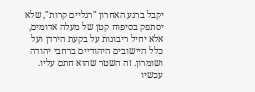יקבל ברגע האחרון "רגליים קרות", שלא יסתפק בסיפוח קטן של מעלה אדומים, אלא יחיל ריבונות על בקעת הירדן ועל כלל היישובים היהודיים ברחבי יהודה ושומרון. זה השטר שהוא חתם עליו. עכשיו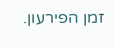זמן הפירעון.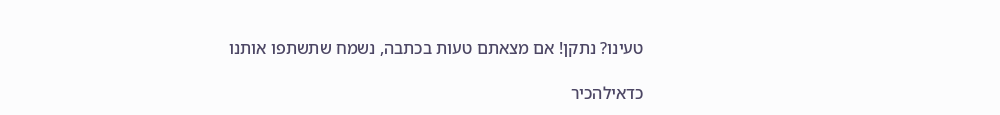טעינו? נתקן! אם מצאתם טעות בכתבה, נשמח שתשתפו אותנו

כדאילהכיר